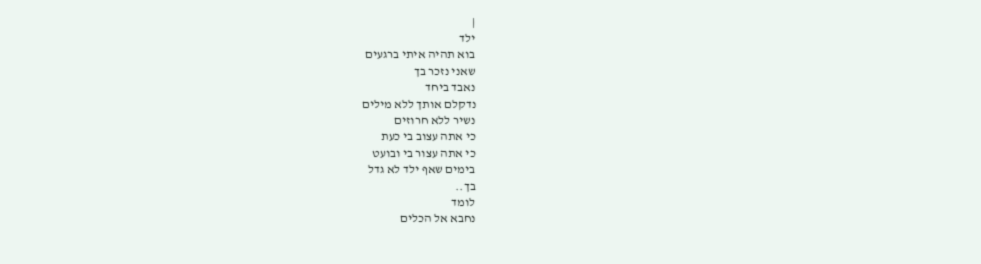|
ילד
בוא תהיה איתי ברגעים
שאני נזכר בך
נאבד ביחד
נדקלם אותך ללא מילים
נשיר ללא חרוזים
כי אתה עצוב בי כעת
כי אתה עצור בי ובועט
בימים שאף ילד לא גדל
בך..
לומד
נחבא אל הכלים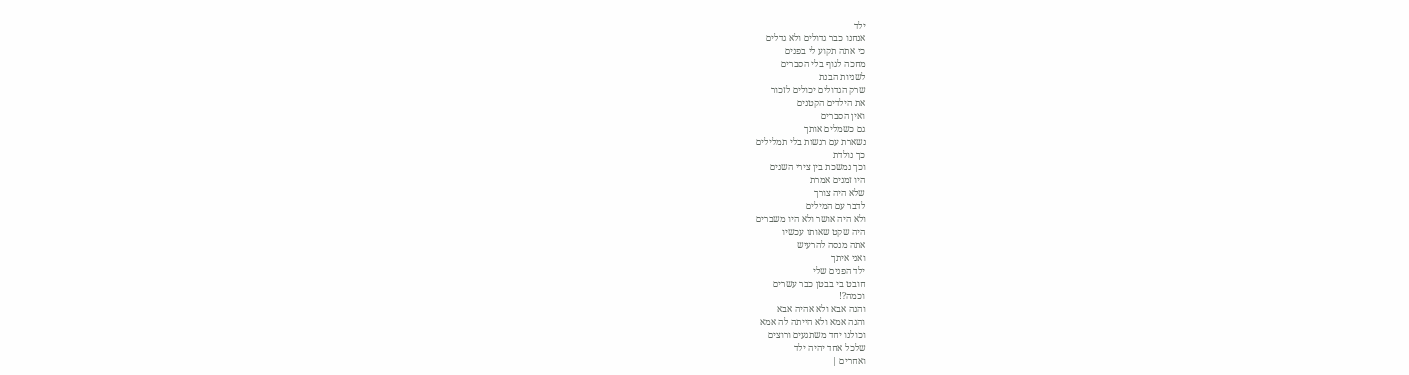ילד
אנחנו כבר גדולים ולא גדלים
כי אתה תקוע לי בפנים
מחכה לגוף בלי הסברים
לשניות הבנת
שרק הגדולים יכולים לזכור
את הילדים הקטנים
ואין הסברים
גם כשמלים אותך
נשארת עם רגשות בלי תמלילים
כך נולדת
וכך נמשכת בין צירי השנים
היו זמנים אמרת
שלא היה צורך
לדבר עם המילים
ולא היה אושר ולא היו משברים
היה שקט שאותו עכשיו
אתה מנסה להרעיש
ואני איתך
ילד הפנים שלי
חובט בי בבטן כבר עשרים
וכמה?!
והנה אבא ולא אהיה אבא
והנה אמא ולא הייתה לה אמא
וכולנו יחד משתגעים ורוצים
שלכל אחד יהיה ילד
ואחרים |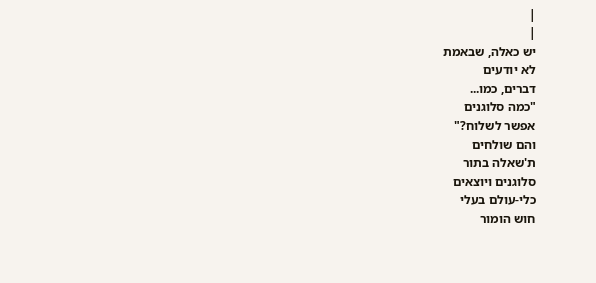|
|
יש כאלה, שבאמת
לא יודעים
דברים, כמו...
"כמה סלוגנים
אפשר לשלוח?"
והם שולחים
ת'שאלה בתור
סלוגנים ויוצאים
כלי-עולם בעלי
חוש הומור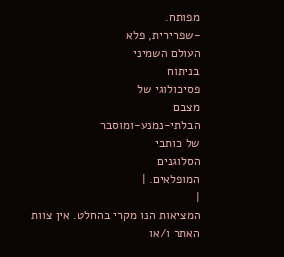מפותח.
-שפרירית, פלא
העולם השמיני
בניתוח
פסיכולוגי של
מצבם
הבלתי-נמנע-ומוסבר
של כותבי
הסלוגנים
המופלאים. |
|
המציאות הנו מקרי בהחלט. אין צוות האתר ו/או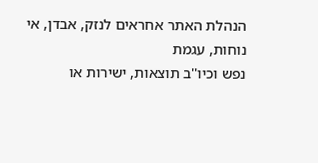הנהלת האתר אחראים לנזק, אבדן, אי נוחות, עגמת
נפש וכיו''ב תוצאות, ישירות או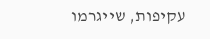עקיפות, שייגרמו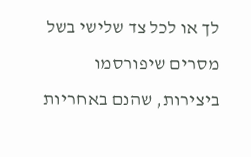לך או לכל צד שלישי בשל מסרים שיפורסמו
ביצירות, שהנם באחריות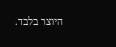היוצר בלבד.